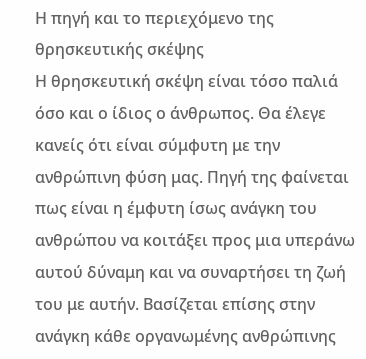Η πηγή και το περιεχόμενο της θρησκευτικής σκέψης
Η θρησκευτική σκέψη είναι τόσο παλιά όσο και ο ίδιος ο άνθρωπος. Θα έλεγε κανείς ότι είναι σύμφυτη με την ανθρώπινη φύση μας. Πηγή της φαίνεται πως είναι η έμφυτη ίσως ανάγκη του ανθρώπου να κοιτάξει προς μια υπεράνω αυτού δύναμη και να συναρτήσει τη ζωή του με αυτήν. Βασίζεται επίσης στην ανάγκη κάθε οργανωμένης ανθρώπινης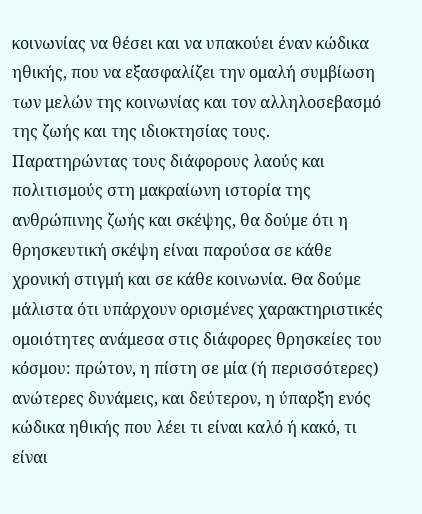κοινωνίας να θέσει και να υπακούει έναν κώδικα ηθικής, που να εξασφαλίζει την ομαλή συμβίωση των μελών της κοινωνίας και τον αλληλοσεβασμό της ζωής και της ιδιοκτησίας τους.
Παρατηρώντας τους διάφορους λαούς και πολιτισμούς στη μακραίωνη ιστορία της ανθρώπινης ζωής και σκέψης, θα δούμε ότι η θρησκευτική σκέψη είναι παρούσα σε κάθε χρονική στιγμή και σε κάθε κοινωνία. Θα δούμε μάλιστα ότι υπάρχουν ορισμένες χαρακτηριστικές ομοιότητες ανάμεσα στις διάφορες θρησκείες του κόσμου: πρώτον, η πίστη σε μία (ή περισσότερες) ανώτερες δυνάμεις, και δεύτερον, η ύπαρξη ενός κώδικα ηθικής που λέει τι είναι καλό ή κακό, τι είναι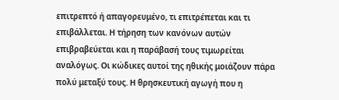επιτρεπτό ή απαγορευμένο, τι επιτρέπεται και τι επιβάλλεται. Η τήρηση των κανόνων αυτών επιβραβεύεται και η παράβασή τους τιμωρείται αναλόγως. Οι κώδικες αυτοί της ηθικής μοιάζουν πάρα πολύ μεταξύ τους. Η θρησκευτική αγωγή που η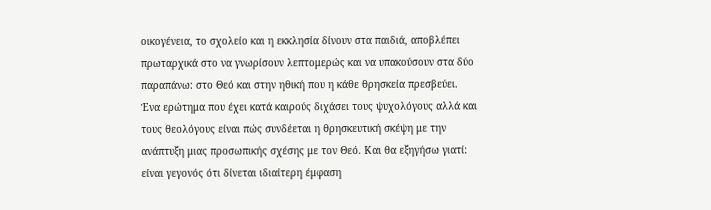οικογένεια, το σχολείο και η εκκλησία δίνουν στα παιδιά, αποβλέπει πρωταρχικά στο να γνωρίσουν λεπτομερώς και να υπακούσουν στα δύο παραπάνω: στο Θεό και στην ηθική που η κάθε θρησκεία πρεσβεύει.
Ένα ερώτημα που έχει κατά καιρούς διχάσει τους ψυχολόγους αλλά και τους θεολόγους είναι πώς συνδέεται η θρησκευτική σκέψη με την ανάπτυξη μιας προσωπικής σχέσης με τον Θεό. Και θα εξηγήσω γιατί: είναι γεγονός ότι δίνεται ιδιαίτερη έμφαση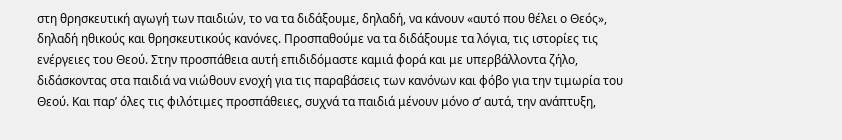στη θρησκευτική αγωγή των παιδιών, το να τα διδάξουμε, δηλαδή, να κάνουν «αυτό που θέλει ο Θεός», δηλαδή ηθικούς και θρησκευτικούς κανόνες. Προσπαθούμε να τα διδάξουμε τα λόγια, τις ιστορίες τις ενέργειες του Θεού. Στην προσπάθεια αυτή επιδιδόμαστε καμιά φορά και με υπερβάλλοντα ζήλο, διδάσκοντας στα παιδιά να νιώθουν ενοχή για τις παραβάσεις των κανόνων και φόβο για την τιμωρία του Θεού. Και παρ’ όλες τις φιλότιμες προσπάθειες, συχνά τα παιδιά μένουν μόνο σ’ αυτά, την ανάπτυξη,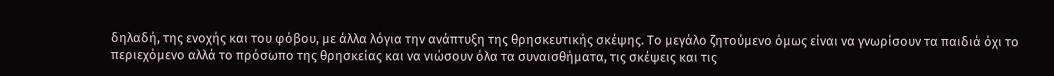δηλαδή, της ενοχής και του φόβου, με άλλα λόγια την ανάπτυξη της θρησκευτικής σκέψης. Το μεγάλο ζητούμενο όμως είναι να γνωρίσουν τα παιδιά όχι το περιεχόμενο αλλά το πρόσωπο της θρησκείας και να νιώσουν όλα τα συναισθήματα, τις σκέψεις και τις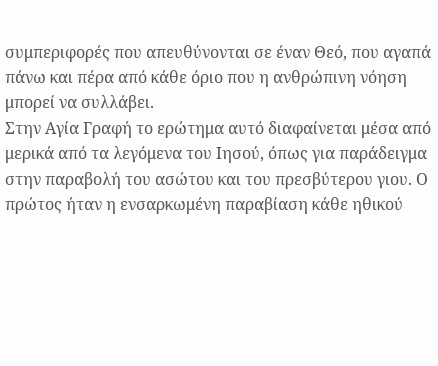συμπεριφορές που απευθύνονται σε έναν Θεό, που αγαπά πάνω και πέρα από κάθε όριο που η ανθρώπινη νόηση μπορεί να συλλάβει.
Στην Αγία Γραφή το ερώτημα αυτό διαφαίνεται μέσα από μερικά από τα λεγόμενα του Ιησού, όπως για παράδειγμα στην παραβολή του ασώτου και του πρεσβύτερου γιου. Ο πρώτος ήταν η ενσαρκωμένη παραβίαση κάθε ηθικού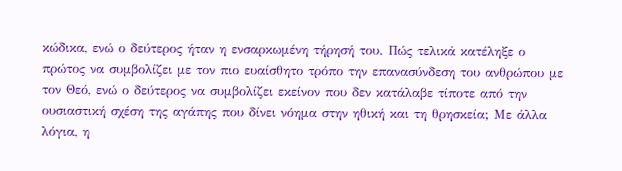κώδικα, ενώ ο δεύτερος ήταν η ενσαρκωμένη τήρησή του. Πώς τελικά κατέληξε ο πρώτος να συμβολίζει με τον πιο ευαίσθητο τρόπο την επανασύνδεση του ανθρώπου με τον Θεό, ενώ ο δεύτερος να συμβολίζει εκείνον που δεν κατάλαβε τίποτε από την ουσιαστική σχέση της αγάπης που δίνει νόημα στην ηθική και τη θρησκεία; Με άλλα λόγια, η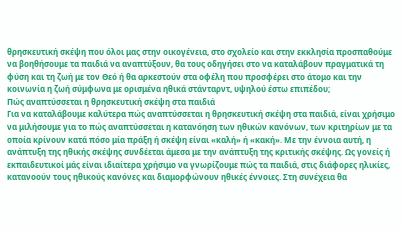θρησκευτική σκέψη που όλοι μας στην οικογένεια, στο σχολείο και στην εκκλησία προσπαθούμε να βοηθήσουμε τα παιδιά να αναπτύξουν, θα τους οδηγήσει στο να καταλάβουν πραγματικά τη φύση και τη ζωή με τον Θεό ή θα αρκεστούν στα οφέλη που προσφέρει στο άτομο και την κοινωνία η ζωή σύμφωνα με ορισμένα ηθικά στάνταρντ, υψηλού έστω επιπέδου;
Πώς αναπτύσσεται η θρησκευτική σκέψη στα παιδιά
Για να καταλάβουμε καλύτερα πώς αναπτύσσεται η θρησκευτική σκέψη στα παιδιά, είναι χρήσιμο να μιλήσουμε για το πώς αναπτύσσεται η κατανόηση των ηθικών κανόνων, των κριτηρίων με τα οποία κρίνουν κατά πόσο μία πράξη ή σκέψη είναι «καλή» ή «κακή». Με την έννοια αυτή, η ανάπτυξη της ηθικής σκέψης συνδέεται άμεσα με την ανάπτυξη της κριτικής σκέψης. Ως γονείς ή εκπαιδευτικοί μάς είναι ιδιαίτερα χρήσιμο να γνωρίζουμε πώς τα παιδιά, στις διάφορες ηλικίες, κατανοούν τους ηθικούς κανόνες και διαμορφώνουν ηθικές έννοιες. Στη συνέχεια θα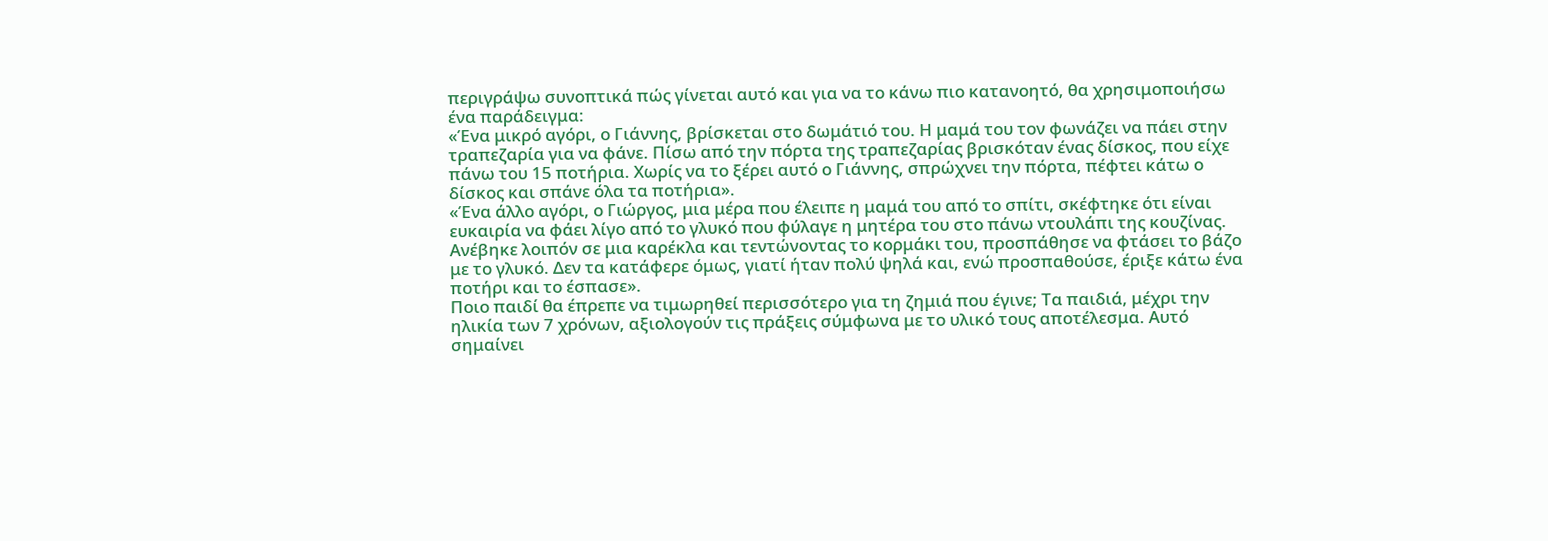περιγράψω συνοπτικά πώς γίνεται αυτό και για να το κάνω πιο κατανοητό, θα χρησιμοποιήσω ένα παράδειγμα:
«Ένα μικρό αγόρι, ο Γιάννης, βρίσκεται στο δωμάτιό του. Η μαμά του τον φωνάζει να πάει στην τραπεζαρία για να φάνε. Πίσω από την πόρτα της τραπεζαρίας βρισκόταν ένας δίσκος, που είχε πάνω του 15 ποτήρια. Χωρίς να το ξέρει αυτό ο Γιάννης, σπρώχνει την πόρτα, πέφτει κάτω ο δίσκος και σπάνε όλα τα ποτήρια».
«Ένα άλλο αγόρι, ο Γιώργος, μια μέρα που έλειπε η μαμά του από το σπίτι, σκέφτηκε ότι είναι ευκαιρία να φάει λίγο από το γλυκό που φύλαγε η μητέρα του στο πάνω ντουλάπι της κουζίνας. Ανέβηκε λοιπόν σε μια καρέκλα και τεντώνοντας το κορμάκι του, προσπάθησε να φτάσει το βάζο με το γλυκό. Δεν τα κατάφερε όμως, γιατί ήταν πολύ ψηλά και, ενώ προσπαθούσε, έριξε κάτω ένα ποτήρι και το έσπασε».
Ποιο παιδί θα έπρεπε να τιμωρηθεί περισσότερο για τη ζημιά που έγινε; Τα παιδιά, μέχρι την ηλικία των 7 χρόνων, αξιολογούν τις πράξεις σύμφωνα με το υλικό τους αποτέλεσμα. Αυτό σημαίνει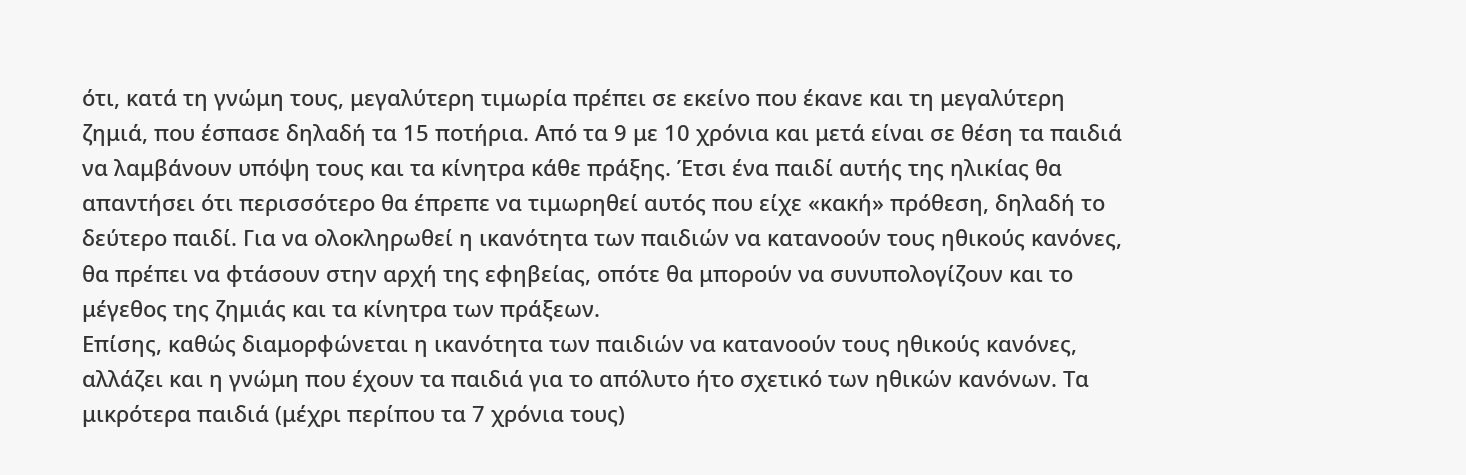ότι, κατά τη γνώμη τους, μεγαλύτερη τιμωρία πρέπει σε εκείνο που έκανε και τη μεγαλύτερη ζημιά, που έσπασε δηλαδή τα 15 ποτήρια. Από τα 9 με 10 χρόνια και μετά είναι σε θέση τα παιδιά να λαμβάνουν υπόψη τους και τα κίνητρα κάθε πράξης. Έτσι ένα παιδί αυτής της ηλικίας θα απαντήσει ότι περισσότερο θα έπρεπε να τιμωρηθεί αυτός που είχε «κακή» πρόθεση, δηλαδή το δεύτερο παιδί. Για να ολοκληρωθεί η ικανότητα των παιδιών να κατανοούν τους ηθικούς κανόνες, θα πρέπει να φτάσουν στην αρχή της εφηβείας, οπότε θα μπορούν να συνυπολογίζουν και το μέγεθος της ζημιάς και τα κίνητρα των πράξεων.
Επίσης, καθώς διαμορφώνεται η ικανότητα των παιδιών να κατανοούν τους ηθικούς κανόνες, αλλάζει και η γνώμη που έχουν τα παιδιά για το απόλυτο ήτο σχετικό των ηθικών κανόνων. Τα μικρότερα παιδιά (μέχρι περίπου τα 7 χρόνια τους)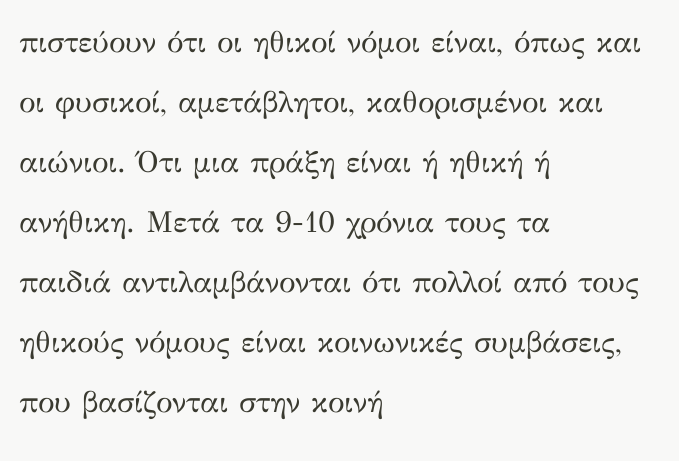πιστεύουν ότι οι ηθικοί νόμοι είναι, όπως και οι φυσικοί, αμετάβλητοι, καθορισμένοι και αιώνιοι. Ότι μια πράξη είναι ή ηθική ή ανήθικη. Μετά τα 9-10 χρόνια τους τα παιδιά αντιλαμβάνονται ότι πολλοί από τους ηθικούς νόμους είναι κοινωνικές συμβάσεις, που βασίζονται στην κοινή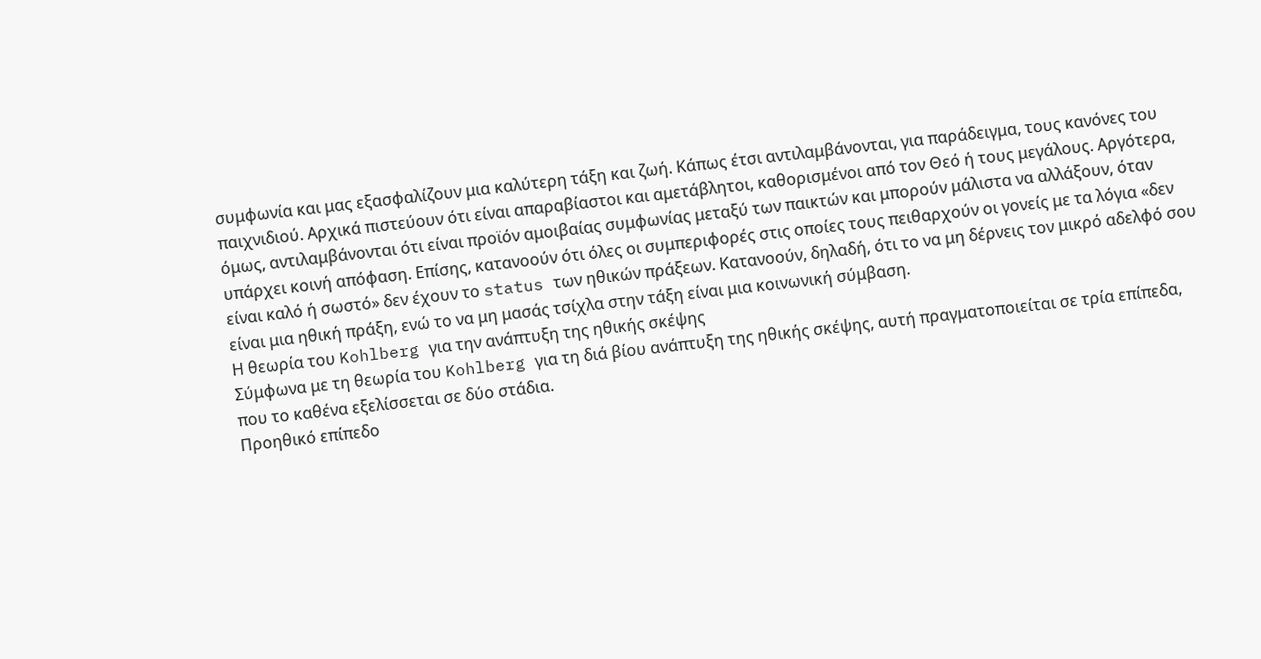συμφωνία και μας εξασφαλίζουν μια καλύτερη τάξη και ζωή. Κάπως έτσι αντιλαμβάνονται, για παράδειγμα, τους κανόνες του παιχνιδιού. Αρχικά πιστεύουν ότι είναι απαραβίαστοι και αμετάβλητοι, καθορισμένοι από τον Θεό ή τους μεγάλους. Αργότερα, όμως, αντιλαμβάνονται ότι είναι προϊόν αμοιβαίας συμφωνίας μεταξύ των παικτών και μπορούν μάλιστα να αλλάξουν, όταν υπάρχει κοινή απόφαση. Επίσης, κατανοούν ότι όλες οι συμπεριφορές στις οποίες τους πειθαρχούν οι γονείς με τα λόγια «δεν είναι καλό ή σωστό» δεν έχουν το status των ηθικών πράξεων. Κατανοούν, δηλαδή, ότι το να μη δέρνεις τον μικρό αδελφό σου είναι μια ηθική πράξη, ενώ το να μη μασάς τσίχλα στην τάξη είναι μια κοινωνική σύμβαση.
Η θεωρία του Kohlberg για την ανάπτυξη της ηθικής σκέψης
Σύμφωνα με τη θεωρία του Kohlberg για τη διά βίου ανάπτυξη της ηθικής σκέψης, αυτή πραγματοποιείται σε τρία επίπεδα, που το καθένα εξελίσσεται σε δύο στάδια.
Προηθικό επίπεδο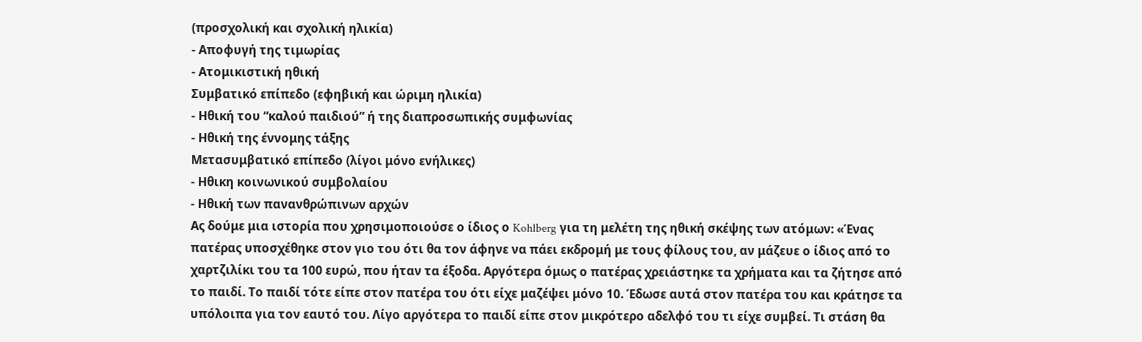(προσχολική και σχολική ηλικία)
- Αποφυγή της τιμωρίας
- Ατομικιστική ηθική
Συμβατικό επίπεδο (εφηβική και ώριμη ηλικία)
- Ηθική του “καλού παιδιού” ή της διαπροσωπικής συμφωνίας
- Ηθική της έννομης τάξης
Μετασυμβατικό επίπεδο (λίγοι μόνο ενήλικες)
- Ηθικη κοινωνικού συμβολαίου
- Ηθική των πανανθρώπινων αρχών
Ας δούμε μια ιστορία που χρησιμοποιούσε ο ίδιος ο Kohlberg για τη μελέτη της ηθική σκέψης των ατόμων: «Ένας πατέρας υποσχέθηκε στον γιο του ότι θα τον άφηνε να πάει εκδρομή με τους φίλους του, αν μάζευε ο ίδιος από το χαρτζιλίκι του τα 100 ευρώ, που ήταν τα έξοδα. Αργότερα όμως ο πατέρας χρειάστηκε τα χρήματα και τα ζήτησε από το παιδί. Το παιδί τότε είπε στον πατέρα του ότι είχε μαζέψει μόνο 10. Έδωσε αυτά στον πατέρα του και κράτησε τα υπόλοιπα για τον εαυτό του. Λίγο αργότερα το παιδί είπε στον μικρότερο αδελφό του τι είχε συμβεί. Τι στάση θα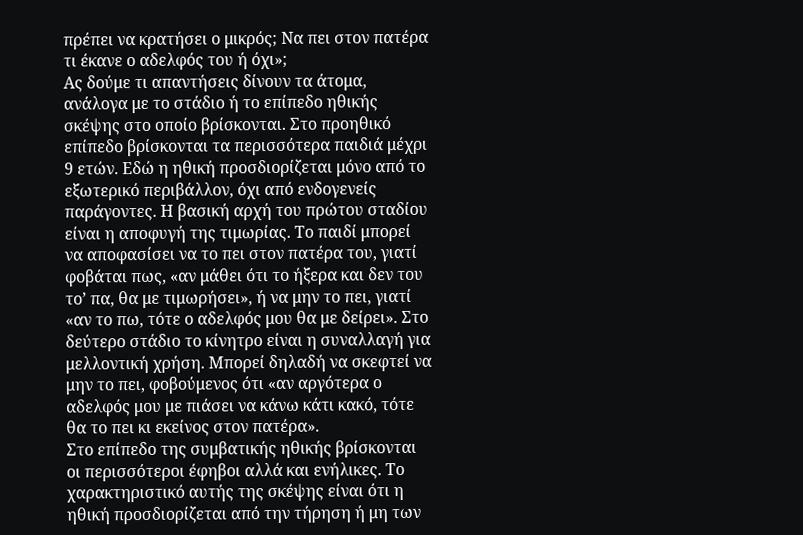πρέπει να κρατήσει ο μικρός; Να πει στον πατέρα τι έκανε ο αδελφός του ή όχι»;
Ας δούμε τι απαντήσεις δίνουν τα άτομα, ανάλογα με το στάδιο ή το επίπεδο ηθικής σκέψης στο οποίο βρίσκονται. Στο προηθικό επίπεδο βρίσκονται τα περισσότερα παιδιά μέχρι 9 ετών. Εδώ η ηθική προσδιορίζεται μόνο από το εξωτερικό περιβάλλον, όχι από ενδογενείς παράγοντες. Η βασική αρχή του πρώτου σταδίου είναι η αποφυγή της τιμωρίας. Το παιδί μπορεί να αποφασίσει να το πει στον πατέρα του, γιατί φοβάται πως, «αν μάθει ότι το ήξερα και δεν του το’ πα, θα με τιμωρήσει», ή να μην το πει, γιατί «αν το πω, τότε ο αδελφός μου θα με δείρει». Στο δεύτερο στάδιο το κίνητρο είναι η συναλλαγή για μελλοντική χρήση. Μπορεί δηλαδή να σκεφτεί να μην το πει, φοβούμενος ότι «αν αργότερα ο αδελφός μου με πιάσει να κάνω κάτι κακό, τότε θα το πει κι εκείνος στον πατέρα».
Στο επίπεδο της συμβατικής ηθικής βρίσκονται οι περισσότεροι έφηβοι αλλά και ενήλικες. Το χαρακτηριστικό αυτής της σκέψης είναι ότι η ηθική προσδιορίζεται από την τήρηση ή μη των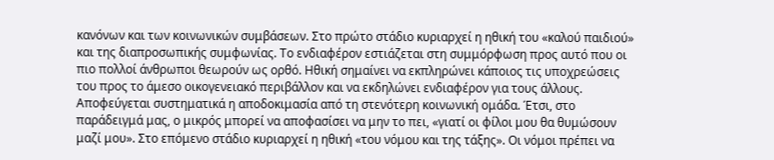κανόνων και των κοινωνικών συμβάσεων. Στο πρώτο στάδιο κυριαρχεί η ηθική του «καλού παιδιού» και της διαπροσωπικής συμφωνίας. Το ενδιαφέρον εστιάζεται στη συμμόρφωση προς αυτό που οι πιο πολλοί άνθρωποι θεωρούν ως ορθό. Ηθική σημαίνει να εκπληρώνει κάποιος τις υποχρεώσεις του προς το άμεσο οικογενειακό περιβάλλον και να εκδηλώνει ενδιαφέρον για τους άλλους. Αποφεύγεται συστηματικά η αποδοκιμασία από τη στενότερη κοινωνική ομάδα. Έτσι, στο παράδειγμά μας, ο μικρός μπορεί να αποφασίσει να μην το πει, «γιατί οι φίλοι μου θα θυμώσουν μαζί μου». Στο επόμενο στάδιο κυριαρχεί η ηθική «του νόμου και της τάξης». Οι νόμοι πρέπει να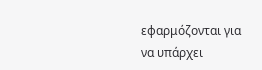εφαρμόζονται για να υπάρχει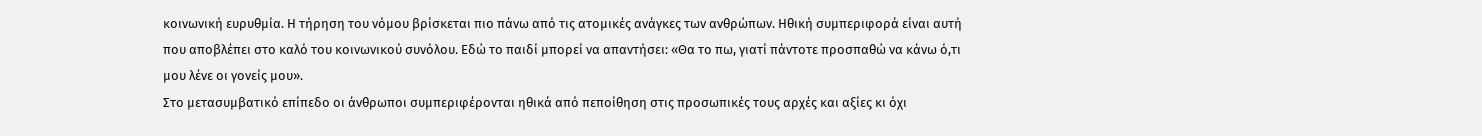κοινωνική ευρυθμία. Η τήρηση του νόμου βρίσκεται πιο πάνω από τις ατομικές ανάγκες των ανθρώπων. Ηθική συμπεριφορά είναι αυτή που αποβλέπει στο καλό του κοινωνικού συνόλου. Εδώ το παιδί μπορεί να απαντήσει: «Θα το πω, γιατί πάντοτε προσπαθώ να κάνω ό,τι μου λένε οι γονείς μου».
Στο μετασυμβατικό επίπεδο οι άνθρωποι συμπεριφέρονται ηθικά από πεποίθηση στις προσωπικές τους αρχές και αξίες κι όχι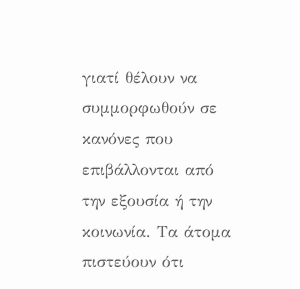γιατί θέλουν να συμμορφωθούν σε κανόνες που επιβάλλονται από την εξουσία ή την κοινωνία. Τα άτομα πιστεύουν ότι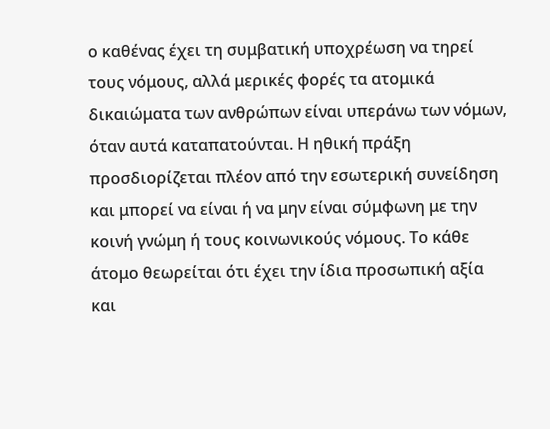ο καθένας έχει τη συμβατική υποχρέωση να τηρεί τους νόμους, αλλά μερικές φορές τα ατομικά δικαιώματα των ανθρώπων είναι υπεράνω των νόμων, όταν αυτά καταπατούνται. Η ηθική πράξη προσδιορίζεται πλέον από την εσωτερική συνείδηση και μπορεί να είναι ή να μην είναι σύμφωνη με την κοινή γνώμη ή τους κοινωνικούς νόμους. Το κάθε άτομο θεωρείται ότι έχει την ίδια προσωπική αξία και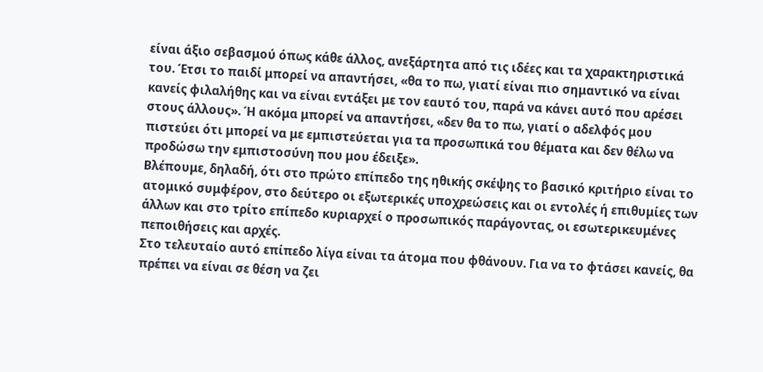είναι άξιο σεβασμού όπως κάθε άλλος, ανεξάρτητα από τις ιδέες και τα χαρακτηριστικά του. Έτσι το παιδί μπορεί να απαντήσει, «θα το πω, γιατί είναι πιο σημαντικό να είναι κανείς φιλαλήθης και να είναι εντάξει με τον εαυτό του, παρά να κάνει αυτό που αρέσει στους άλλους». Ή ακόμα μπορεί να απαντήσει, «δεν θα το πω, γιατί ο αδελφός μου πιστεύει ότι μπορεί να με εμπιστεύεται για τα προσωπικά του θέματα και δεν θέλω να προδώσω την εμπιστοσύνη που μου έδειξε».
Βλέπουμε, δηλαδή, ότι στο πρώτο επίπεδο της ηθικής σκέψης το βασικό κριτήριο είναι το ατομικό συμφέρον, στο δεύτερο οι εξωτερικές υποχρεώσεις και οι εντολές ή επιθυμίες των άλλων και στο τρίτο επίπεδο κυριαρχεί ο προσωπικός παράγοντας, οι εσωτερικευμένες πεποιθήσεις και αρχές.
Στο τελευταίο αυτό επίπεδο λίγα είναι τα άτομα που φθάνουν. Για να το φτάσει κανείς, θα πρέπει να είναι σε θέση να ζει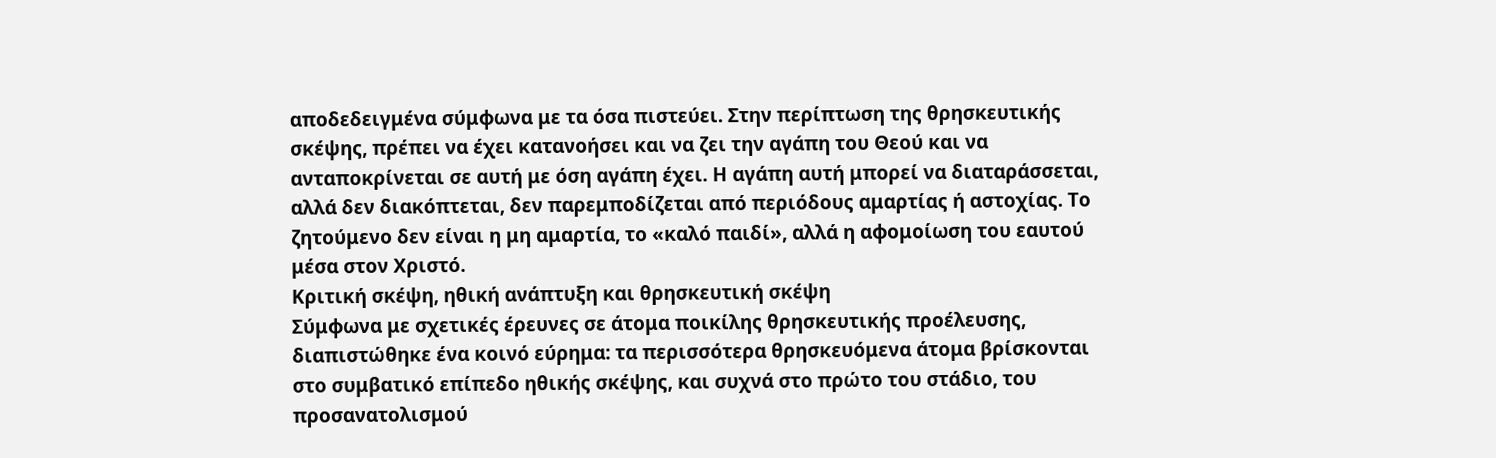αποδεδειγμένα σύμφωνα με τα όσα πιστεύει. Στην περίπτωση της θρησκευτικής σκέψης, πρέπει να έχει κατανοήσει και να ζει την αγάπη του Θεού και να ανταποκρίνεται σε αυτή με όση αγάπη έχει. Η αγάπη αυτή μπορεί να διαταράσσεται, αλλά δεν διακόπτεται, δεν παρεμποδίζεται από περιόδους αμαρτίας ή αστοχίας. Το ζητούμενο δεν είναι η μη αμαρτία, το «καλό παιδί», αλλά η αφομοίωση του εαυτού μέσα στον Χριστό.
Κριτική σκέψη, ηθική ανάπτυξη και θρησκευτική σκέψη
Σύμφωνα με σχετικές έρευνες σε άτομα ποικίλης θρησκευτικής προέλευσης, διαπιστώθηκε ένα κοινό εύρημα: τα περισσότερα θρησκευόμενα άτομα βρίσκονται στο συμβατικό επίπεδο ηθικής σκέψης, και συχνά στο πρώτο του στάδιο, του προσανατολισμού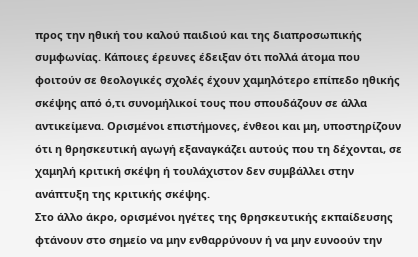προς την ηθική του καλού παιδιού και της διαπροσωπικής συμφωνίας. Κάποιες έρευνες έδειξαν ότι πολλά άτομα που φοιτούν σε θεολογικές σχολές έχουν χαμηλότερο επίπεδο ηθικής σκέψης από ό,τι συνομήλικοί τους που σπουδάζουν σε άλλα αντικείμενα. Ορισμένοι επιστήμονες, ένθεοι και μη, υποστηρίζουν ότι η θρησκευτική αγωγή εξαναγκάζει αυτούς που τη δέχονται, σε χαμηλή κριτική σκέψη ή τουλάχιστον δεν συμβάλλει στην ανάπτυξη της κριτικής σκέψης.
Στο άλλο άκρο, ορισμένοι ηγέτες της θρησκευτικής εκπαίδευσης φτάνουν στο σημείο να μην ενθαρρύνουν ή να μην ευνοούν την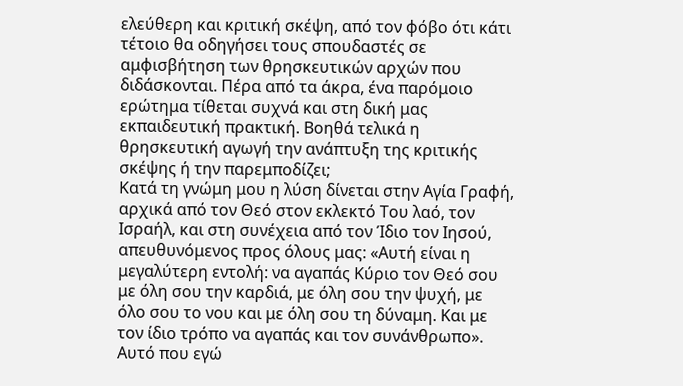ελεύθερη και κριτική σκέψη, από τον φόβο ότι κάτι τέτοιο θα οδηγήσει τους σπουδαστές σε αμφισβήτηση των θρησκευτικών αρχών που διδάσκονται. Πέρα από τα άκρα, ένα παρόμοιο ερώτημα τίθεται συχνά και στη δική μας εκπαιδευτική πρακτική. Βοηθά τελικά η θρησκευτική αγωγή την ανάπτυξη της κριτικής σκέψης ή την παρεμποδίζει;
Κατά τη γνώμη μου η λύση δίνεται στην Αγία Γραφή, αρχικά από τον Θεό στον εκλεκτό Του λαό, τον Ισραήλ, και στη συνέχεια από τον Ίδιο τον Ιησού, απευθυνόμενος προς όλους μας: «Αυτή είναι η μεγαλύτερη εντολή: να αγαπάς Κύριο τον Θεό σου με όλη σου την καρδιά, με όλη σου την ψυχή, με όλο σου το νου και με όλη σου τη δύναμη. Και με τον ίδιο τρόπο να αγαπάς και τον συνάνθρωπο». Αυτό που εγώ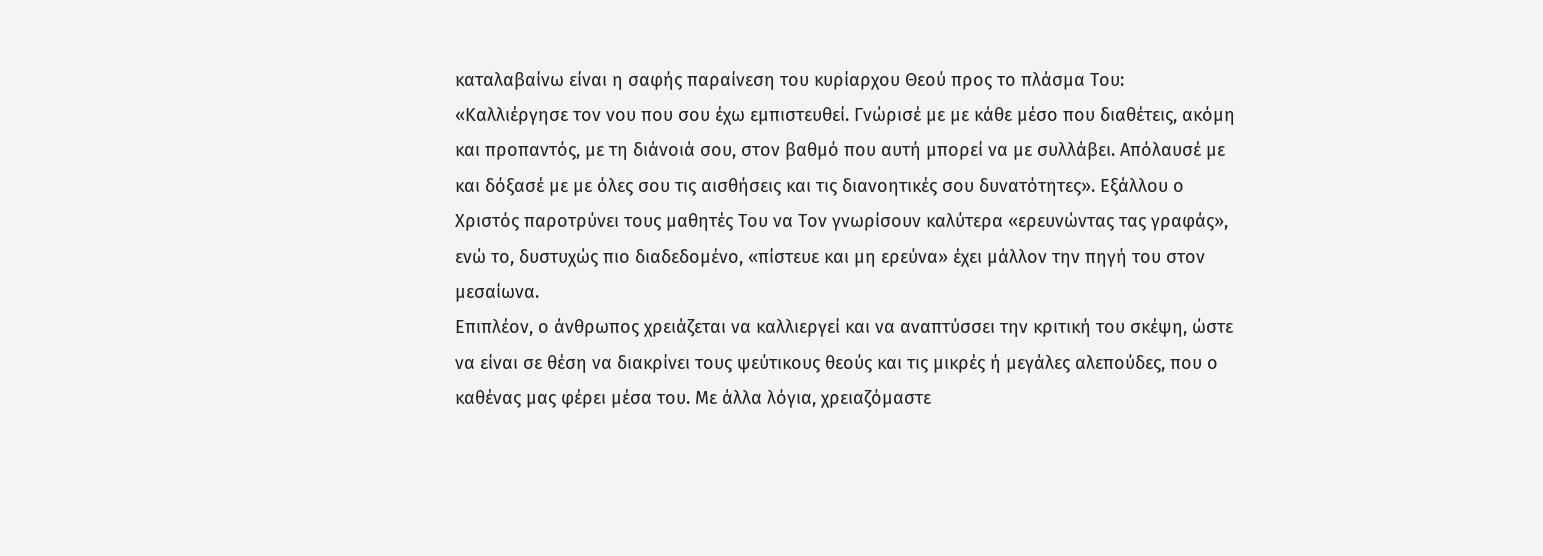καταλαβαίνω είναι η σαφής παραίνεση του κυρίαρχου Θεού προς το πλάσμα Του: «Καλλιέργησε τον νου που σου έχω εμπιστευθεί. Γνώρισέ με με κάθε μέσο που διαθέτεις, ακόμη και προπαντός, με τη διάνοιά σου, στον βαθμό που αυτή μπορεί να με συλλάβει. Απόλαυσέ με και δόξασέ με με όλες σου τις αισθήσεις και τις διανοητικές σου δυνατότητες». Εξάλλου ο Χριστός παροτρύνει τους μαθητές Του να Τον γνωρίσουν καλύτερα «ερευνώντας τας γραφάς», ενώ το, δυστυχώς πιο διαδεδομένο, «πίστευε και μη ερεύνα» έχει μάλλον την πηγή του στον μεσαίωνα.
Επιπλέον, ο άνθρωπος χρειάζεται να καλλιεργεί και να αναπτύσσει την κριτική του σκέψη, ώστε να είναι σε θέση να διακρίνει τους ψεύτικους θεούς και τις μικρές ή μεγάλες αλεπούδες, που ο καθένας μας φέρει μέσα του. Με άλλα λόγια, χρειαζόμαστε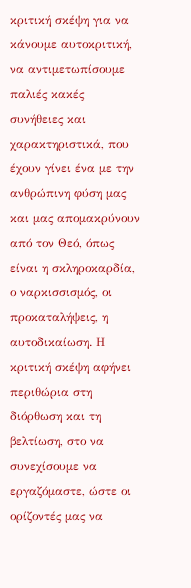κριτική σκέψη για να κάνουμε αυτοκριτική, να αντιμετωπίσουμε παλιές κακές συνήθειες και χαρακτηριστικά, που έχουν γίνει ένα με την ανθρώπινη φύση μας και μας απομακρύνουν από τον Θεό, όπως είναι η σκληροκαρδία, ο ναρκισσισμός, οι προκαταλήψεις, η αυτοδικαίωση. Η κριτική σκέψη αφήνει περιθώρια στη διόρθωση και τη βελτίωση, στο να συνεχίσουμε να εργαζόμαστε, ώστε οι ορίζοντές μας να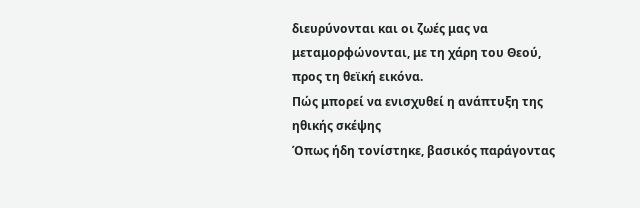διευρύνονται και οι ζωές μας να μεταμορφώνονται, με τη χάρη του Θεού, προς τη θεϊκή εικόνα.
Πώς μπορεί να ενισχυθεί η ανάπτυξη της ηθικής σκέψης
Όπως ήδη τονίστηκε, βασικός παράγοντας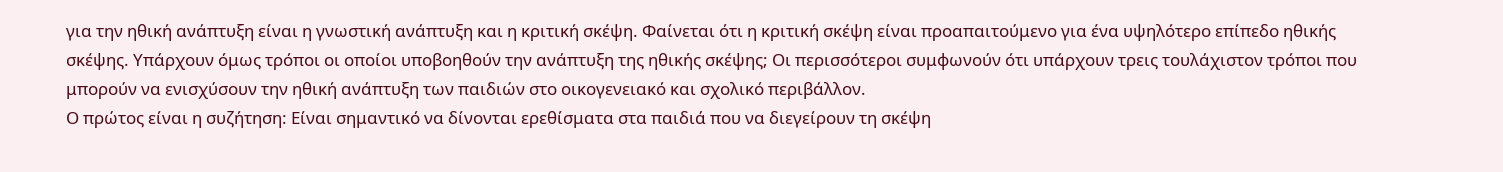για την ηθική ανάπτυξη είναι η γνωστική ανάπτυξη και η κριτική σκέψη. Φαίνεται ότι η κριτική σκέψη είναι προαπαιτούμενο για ένα υψηλότερο επίπεδο ηθικής σκέψης. Υπάρχουν όμως τρόποι οι οποίοι υποβοηθούν την ανάπτυξη της ηθικής σκέψης; Οι περισσότεροι συμφωνούν ότι υπάρχουν τρεις τουλάχιστον τρόποι που μπορούν να ενισχύσουν την ηθική ανάπτυξη των παιδιών στο οικογενειακό και σχολικό περιβάλλον.
Ο πρώτος είναι η συζήτηση: Είναι σημαντικό να δίνονται ερεθίσματα στα παιδιά που να διεγείρουν τη σκέψη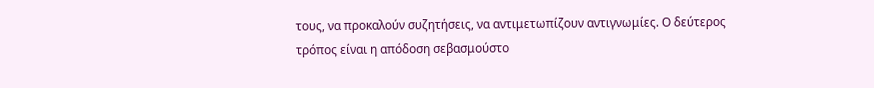τους, να προκαλούν συζητήσεις, να αντιμετωπίζουν αντιγνωμίες. Ο δεύτερος τρόπος είναι η απόδοση σεβασμούστο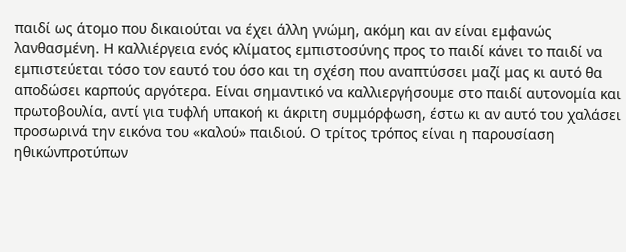παιδί ως άτομο που δικαιούται να έχει άλλη γνώμη, ακόμη και αν είναι εμφανώς λανθασμένη. Η καλλιέργεια ενός κλίματος εμπιστοσύνης προς το παιδί κάνει το παιδί να εμπιστεύεται τόσο τον εαυτό του όσο και τη σχέση που αναπτύσσει μαζί μας κι αυτό θα αποδώσει καρπούς αργότερα. Είναι σημαντικό να καλλιεργήσουμε στο παιδί αυτονομία και πρωτοβουλία, αντί για τυφλή υπακοή κι άκριτη συμμόρφωση, έστω κι αν αυτό του χαλάσει προσωρινά την εικόνα του «καλού» παιδιού. Ο τρίτος τρόπος είναι η παρουσίαση ηθικώνπροτύπων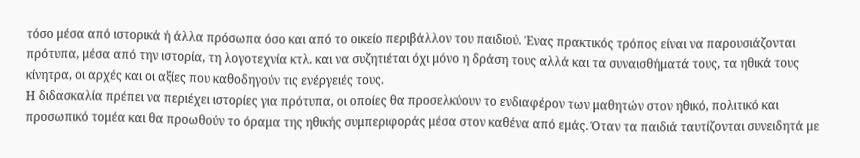τόσο μέσα από ιστορικά ή άλλα πρόσωπα όσο και από το οικείο περιβάλλον του παιδιού. Ένας πρακτικός τρόπος είναι να παρουσιάζονται πρότυπα, μέσα από την ιστορία, τη λογοτεχνία κτλ. και να συζητιέται όχι μόνο η δράση τους αλλά και τα συναισθήματά τους, τα ηθικά τους κίνητρα, οι αρχές και οι αξίες που καθοδηγούν τις ενέργειές τους.
Η διδασκαλία πρέπει να περιέχει ιστορίες για πρότυπα, οι οποίες θα προσελκύουν το ενδιαφέρον των μαθητών στον ηθικό, πολιτικό και προσωπικό τομέα και θα προωθούν το όραμα της ηθικής συμπεριφοράς μέσα στον καθένα από εμάς. Όταν τα παιδιά ταυτίζονται συνειδητά με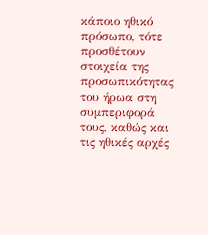κάποιο ηθικό πρόσωπο, τότε προσθέτουν στοιχεία της προσωπικότητας του ήρωα στη συμπεριφορά τους, καθώς και τις ηθικές αρχές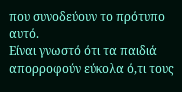που συνοδεύουν το πρότυπο αυτό.
Είναι γνωστό ότι τα παιδιά απορροφούν εύκολα ό,τι τους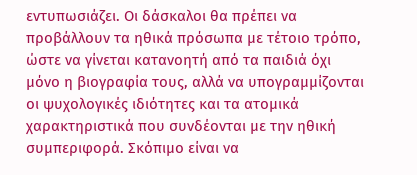εντυπωσιάζει. Οι δάσκαλοι θα πρέπει να προβάλλουν τα ηθικά πρόσωπα με τέτοιο τρόπο, ώστε να γίνεται κατανοητή από τα παιδιά όχι μόνο η βιογραφία τους, αλλά να υπογραμμίζονται οι ψυχολογικές ιδιότητες και τα ατομικά χαρακτηριστικά που συνδέονται με την ηθική συμπεριφορά. Σκόπιμο είναι να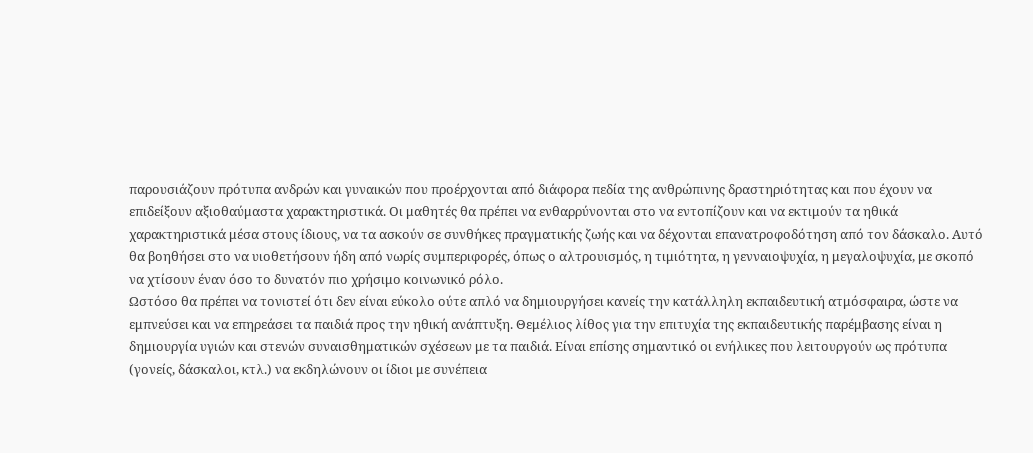παρουσιάζουν πρότυπα ανδρών και γυναικών που προέρχονται από διάφορα πεδία της ανθρώπινης δραστηριότητας και που έχουν να επιδείξουν αξιοθαύμαστα χαρακτηριστικά. Οι μαθητές θα πρέπει να ενθαρρύνονται στο να εντοπίζουν και να εκτιμούν τα ηθικά χαρακτηριστικά μέσα στους ίδιους, να τα ασκούν σε συνθήκες πραγματικής ζωής και να δέχονται επανατροφοδότηση από τον δάσκαλο. Αυτό θα βοηθήσει στο να υιοθετήσουν ήδη από νωρίς συμπεριφορές, όπως ο αλτρουισμός, η τιμιότητα, η γενναιοψυχία, η μεγαλοψυχία, με σκοπό να χτίσουν έναν όσο το δυνατόν πιο χρήσιμο κοινωνικό ρόλο.
Ωστόσο θα πρέπει να τονιστεί ότι δεν είναι εύκολο ούτε απλό να δημιουργήσει κανείς την κατάλληλη εκπαιδευτική ατμόσφαιρα, ώστε να εμπνεύσει και να επηρεάσει τα παιδιά προς την ηθική ανάπτυξη. Θεμέλιος λίθος για την επιτυχία της εκπαιδευτικής παρέμβασης είναι η δημιουργία υγιών και στενών συναισθηματικών σχέσεων με τα παιδιά. Είναι επίσης σημαντικό οι ενήλικες που λειτουργούν ως πρότυπα (γονείς, δάσκαλοι, κτλ.) να εκδηλώνουν οι ίδιοι με συνέπεια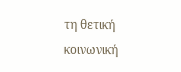τη θετική κοινωνική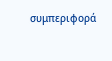συμπεριφορά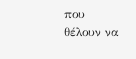που θέλουν να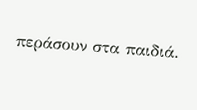περάσουν στα παιδιά.